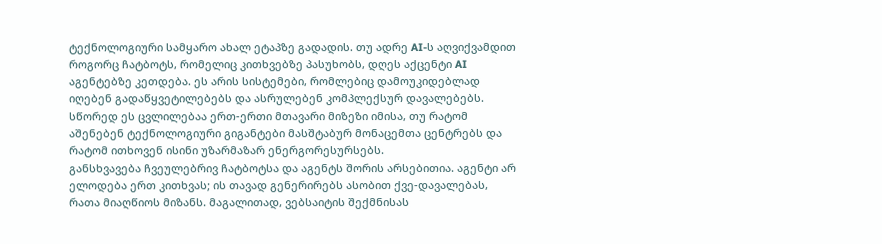ტექნოლოგიური სამყარო ახალ ეტაპზე გადადის. თუ ადრე AI-ს აღვიქვამდით როგორც ჩატბოტს, რომელიც კითხვებზე პასუხობს, დღეს აქცენტი AI აგენტებზე კეთდება. ეს არის სისტემები, რომლებიც დამოუკიდებლად იღებენ გადაწყვეტილებებს და ასრულებენ კომპლექსურ დავალებებს. სწორედ ეს ცვლილებაა ერთ-ერთი მთავარი მიზეზი იმისა, თუ რატომ აშენებენ ტექნოლოგიური გიგანტები მასშტაბურ მონაცემთა ცენტრებს და რატომ ითხოვენ ისინი უზარმაზარ ენერგორესურსებს.
განსხვავება ჩვეულებრივ ჩატბოტსა და აგენტს შორის არსებითია. აგენტი არ ელოდება ერთ კითხვას; ის თავად გენერირებს ასობით ქვე-დავალებას, რათა მიაღწიოს მიზანს. მაგალითად, ვებსაიტის შექმნისას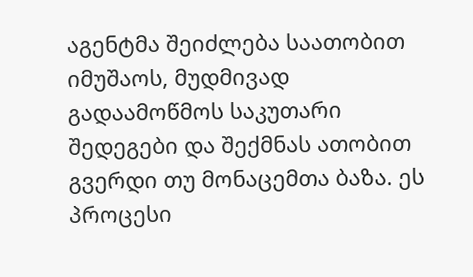აგენტმა შეიძლება საათობით იმუშაოს, მუდმივად გადაამოწმოს საკუთარი შედეგები და შექმნას ათობით გვერდი თუ მონაცემთა ბაზა. ეს პროცესი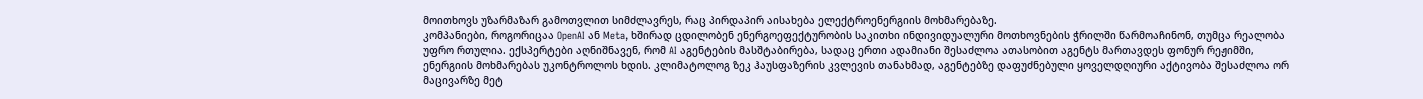მოითხოვს უზარმაზარ გამოთვლით სიმძლავრეს, რაც პირდაპირ აისახება ელექტროენერგიის მოხმარებაზე.
კომპანიები, როგორიცაა OpenAI ან Meta, ხშირად ცდილობენ ენერგოეფექტურობის საკითხი ინდივიდუალური მოთხოვნების ჭრილში წარმოაჩინონ, თუმცა რეალობა უფრო რთულია. ექსპერტები აღნიშნავენ, რომ AI აგენტების მასშტაბირება, სადაც ერთი ადამიანი შესაძლოა ათასობით აგენტს მართავდეს ფონურ რეჟიმში, ენერგიის მოხმარებას უკონტროლოს ხდის. კლიმატოლოგ ზეკ ჰაუსფაზერის კვლევის თანახმად, აგენტებზე დაფუძნებული ყოველდღიური აქტივობა შესაძლოა ორ მაცივარზე მეტ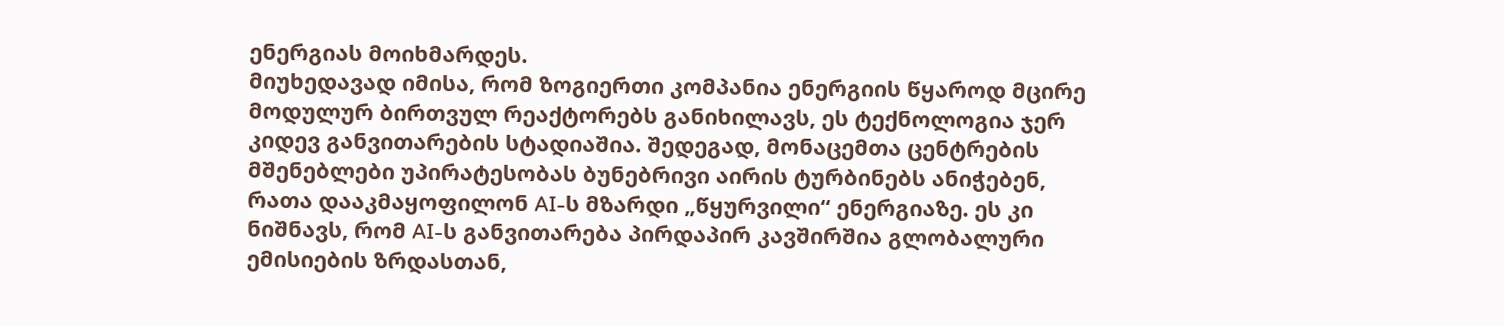ენერგიას მოიხმარდეს.
მიუხედავად იმისა, რომ ზოგიერთი კომპანია ენერგიის წყაროდ მცირე მოდულურ ბირთვულ რეაქტორებს განიხილავს, ეს ტექნოლოგია ჯერ კიდევ განვითარების სტადიაშია. შედეგად, მონაცემთა ცენტრების მშენებლები უპირატესობას ბუნებრივი აირის ტურბინებს ანიჭებენ, რათა დააკმაყოფილონ AI-ს მზარდი „წყურვილი“ ენერგიაზე. ეს კი ნიშნავს, რომ AI-ს განვითარება პირდაპირ კავშირშია გლობალური ემისიების ზრდასთან,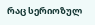რაც სერიოზულ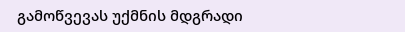გამოწვევას უქმნის მდგრადი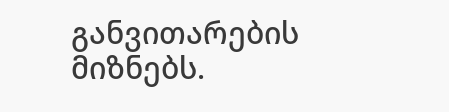განვითარების მიზნებს.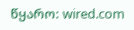წყარო: wired.com